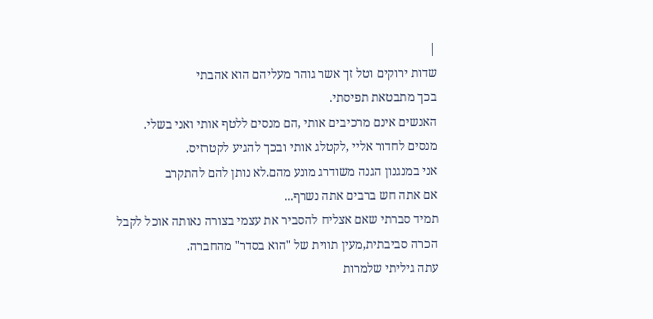|
שדות ירוקים וטל זך אשר גוהר מעליהם הוא אהבתי
בכך מתבטאת תפיסתי.
האנשים אינם מרכיבים אותי ,הם מנסים ללטף אותי ואני בשלי.
מנסים לחדור אליי ,לקטלג אותי ובכך להגיע לקטרזיס.
אני במנגנון הגנה משודרג מונע מהם.לא נותן להם להתקרב
אם אתה חש ברבים אתה נשרף...
תמיד סברתי שאם אצליח להסביר את עצמי בצורה נאותה אוכל לקבל
הכרה סביבתית,מעין תווית של "הוא בסדר" מהחברה.
עתה גיליתי שלמרות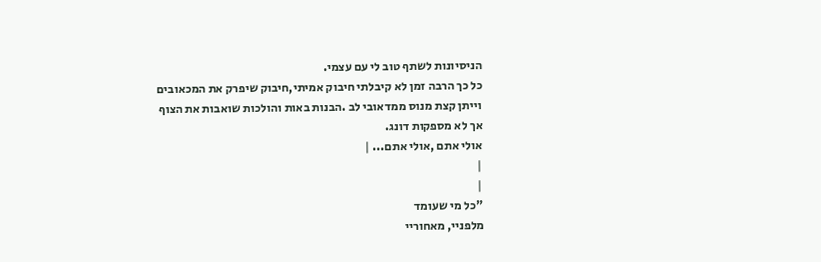הניסיונות לשתף טוב לי עם עצמי.
כל כך הרבה זמן לא קיבלתי חיבוק אמיתי,חיבוק שיפרק את המכאובים
וייתן קצת מנוס ממדאובי לב .הבנות באות והולכות שואבות את הצוף
אך לא מספקות דונג.
אולי אתם ,אולי אתם... |
|
|
"כל מי שעומד
מלפניי, מאחוריי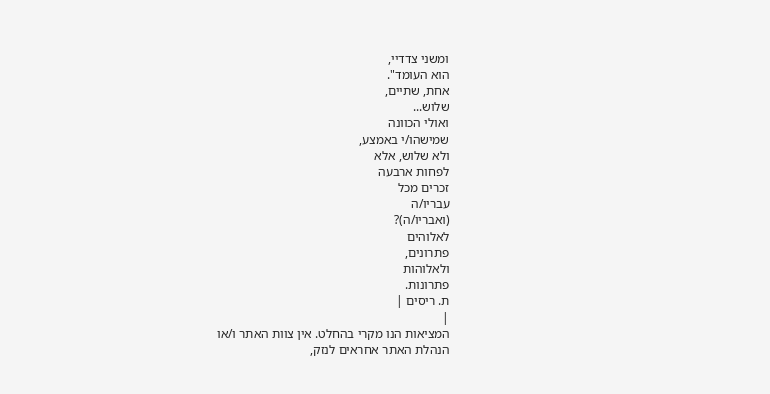ומשני צדדיי,
הוא העומד".
אחת, שתיים,
שלוש...
ואולי הכוונה
שמישהו/י באמצע,
ולא שלוש, אלא
לפחות ארבעה
זכרים מכל
עבריו/ה
(ואבריו/ה)?
לאלוהים
פתרונים,
ולאלוהות
פתרונות.
ת. ריסים |
|
המציאות הנו מקרי בהחלט. אין צוות האתר ו/או
הנהלת האתר אחראים לנזק,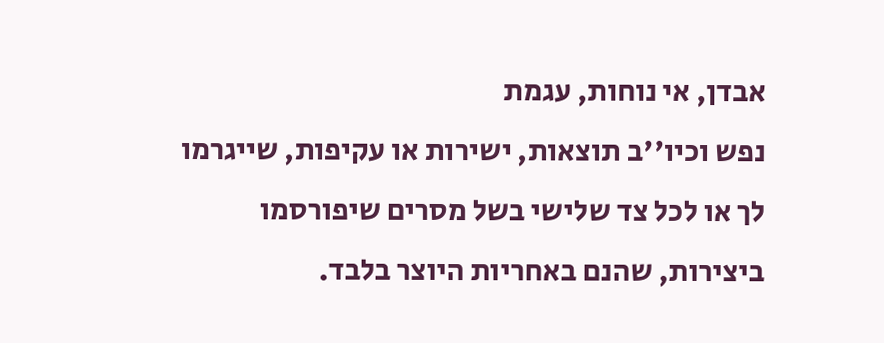אבדן, אי נוחות, עגמת
נפש וכיו''ב תוצאות, ישירות או עקיפות, שייגרמו
לך או לכל צד שלישי בשל מסרים שיפורסמו
ביצירות, שהנם באחריות היוצר בלבד.